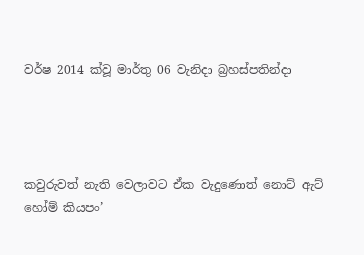වර්ෂ 2014 ක්වූ මාර්තු 06 වැනිදා බ්‍රහස්පතින්දා




කවුරුවත් නැති වෙලාවට ඒක වැදුණොත් නොට් ඇට් හෝම් කියපං’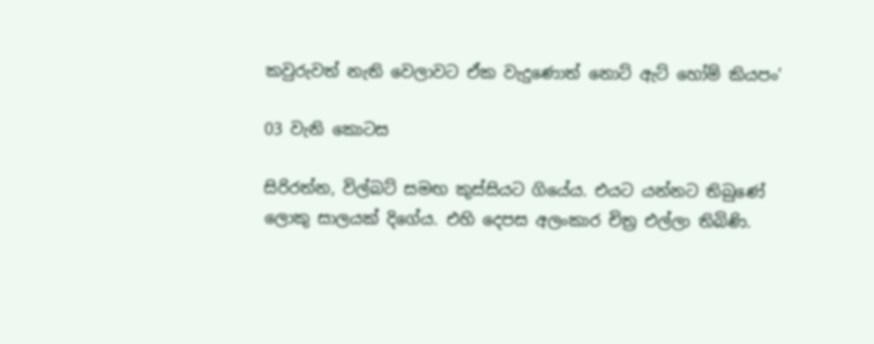කවුරුවත් නැති වෙලාවට ඒක වැදුණොත් නොට් ඇට් හෝම් කියපං’

03 වැනි කොටස

සිරිරත්න, විල්බට් සමඟ කුස්සියට ගියේය. එයට යන්නට තිබුණේ ලොකු සාලයක් දිගේය. එහි දෙපස අලංකාර චිත්‍ර එල්ලා තිබිණි.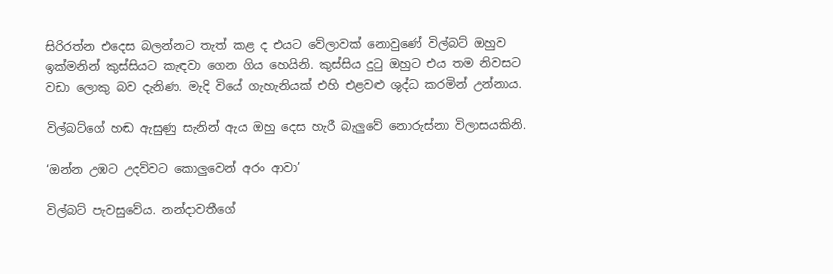සිරිරත්න එදෙස බලන්නට තැත් කළ ද එයට වේලාවක් නොවුණේ විල්බට් ඔහුව ඉක්මනින් කුස්සියට කැඳවා ගෙන ගිය හෙයිනි. කුස්සිය දුටු ඔහුට එය තම නිවසට වඩා ලොකු බව දැනිණ. මැදි වියේ ගැහැනියක් එහි එළවළු ශුද්ධ කරමින් උන්නාය.

විල්බට්ගේ හඬ ඇසුණු සැනින් ඇය ඔහු දෙස හැරී බැලුවේ නොරුස්නා විලාසයකිනි.

‘ඔන්න උඹට උදව්වට කොලුවෙන් අරං ආවා’

විල්බට් පැවසුවේය. නන්දාවතීගේ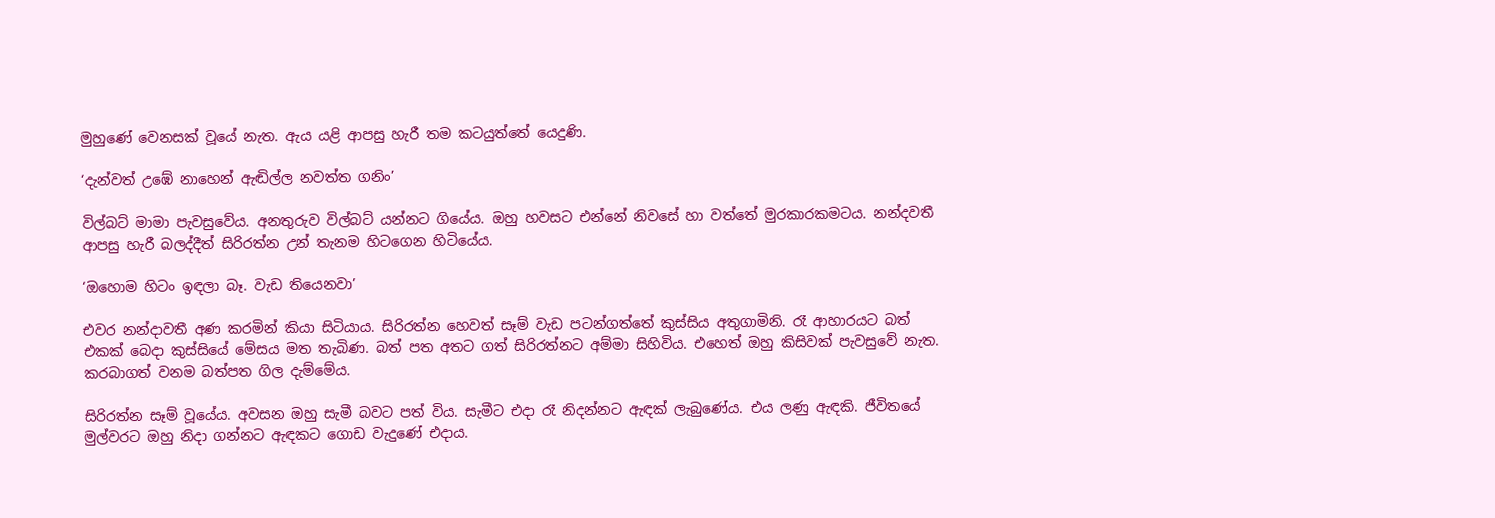මුහුණේ වෙනසක් වූයේ නැත. ඇය යළි ආපසු හැරී තම කටයුත්තේ යෙදුණි.

‘දැන්වත් උඹේ නාහෙන් ඇඬිල්ල නවත්ත ගනිං’

විල්බට් මාමා පැවසුවේය. අනතුරුව විල්බට් යන්නට ගියේය. ඔහු හවසට එන්නේ නිවසේ හා වත්තේ මුරකාරකමටය. නන්දවතී ආපසු හැරී බලද්දීත් සිරිරත්න උන් තැනම හිටගෙන හිටියේය.

‘ඔහොම හිටං ඉඳලා බෑ. වැඩ තියෙනවා’

එවර නන්දාවතී අණ කරමින් කියා සිටියාය. සිරිරත්න හෙවත් සෑම් වැඩ පටන්ගත්තේ කුස්සිය අතුගාමිනි. රෑ ආහාරයට බත් එකක් බෙදා කුස්සියේ මේසය මත තැබිණ. බත් පත අතට ගත් සිරිරත්නට අම්මා සිහිවිය. එහෙත් ඔහු කිසිවක් පැවසුවේ නැත. කරබාගත් වනම බත්පත ගිල දැම්මේය.

සිරිරත්න සෑම් වූයේය. අවසන ඔහු සැමී බවට පත් විය. සැමීට එදා රෑ නිදන්නට ඇඳක් ලැබුණේය. එය ලණු ඇඳකි. ජීවිතයේ මුල්වරට ඔහු නිදා ගන්නට ඇඳකට ගොඩ වැදුණේ එදාය.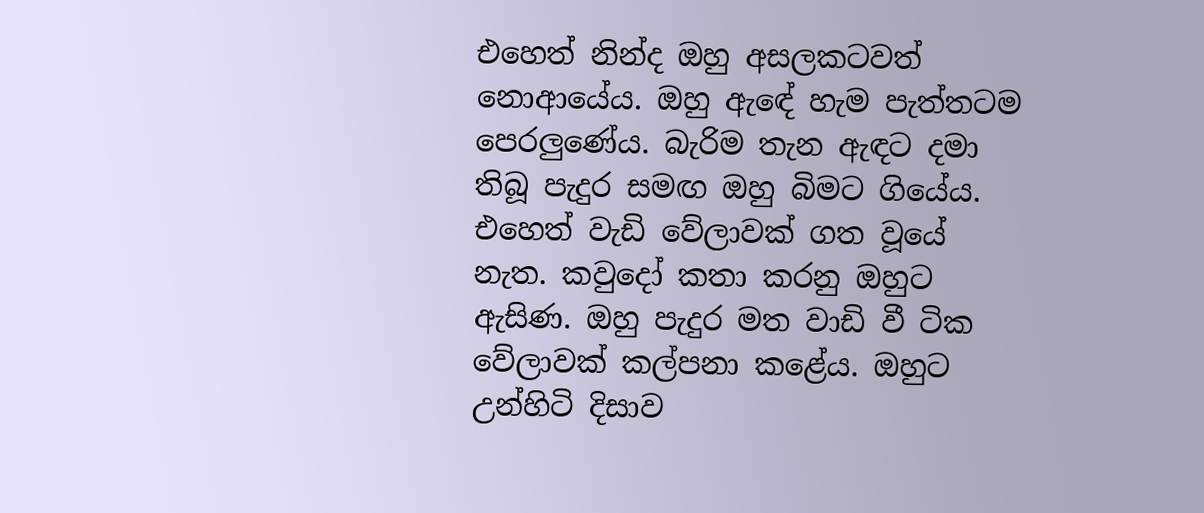එහෙත් නින්ද ඔහු අසලකටවත් නොආයේය. ඔහු ඇඳේ හැම පැත්තටම පෙරලුණේය. බැරිම තැන ඇඳට දමා තිබූ පැදුර සමඟ ඔහු බිමට ගියේය. එහෙත් වැඩි වේලාවක් ගත වූයේ නැත. කවුදෝ කතා කරනු ඔහුට ඇසිණ. ඔහු පැදුර මත වාඩි වී ටික වේලාවක් කල්පනා කළේය. ඔහුට උන්හිටි දිසාව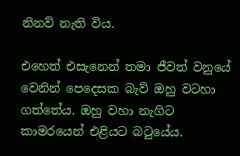නිනව් නැති විය.

එහෙත් එසැනෙන් තමා ජීවත් වනුයේ වෙනින් පෙදෙසක බැව් ඔහු වටහා ගත්තේය. ඔහු වහා නැගිට කාමරයෙන් එළියට බටුයේය.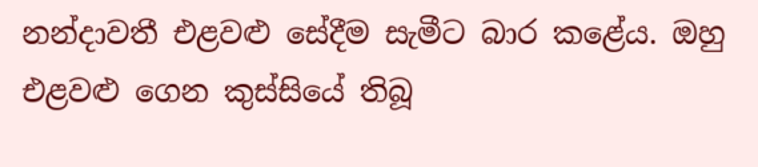නන්දාවතී එළවළු සේදීම සැමීට බාර කළේය. ඔහු එළවළු ගෙන කුස්සියේ තිබූ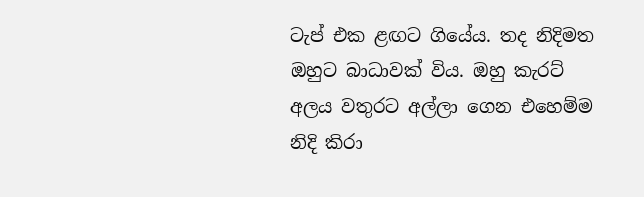ටැප් එක ළඟට ගියේය. තද නිදිමත ඔහුට බාධාවක් විය. ඔහු කැරට් අලය වතුරට අල්ලා ගෙන එහෙම්ම නිදි කිරා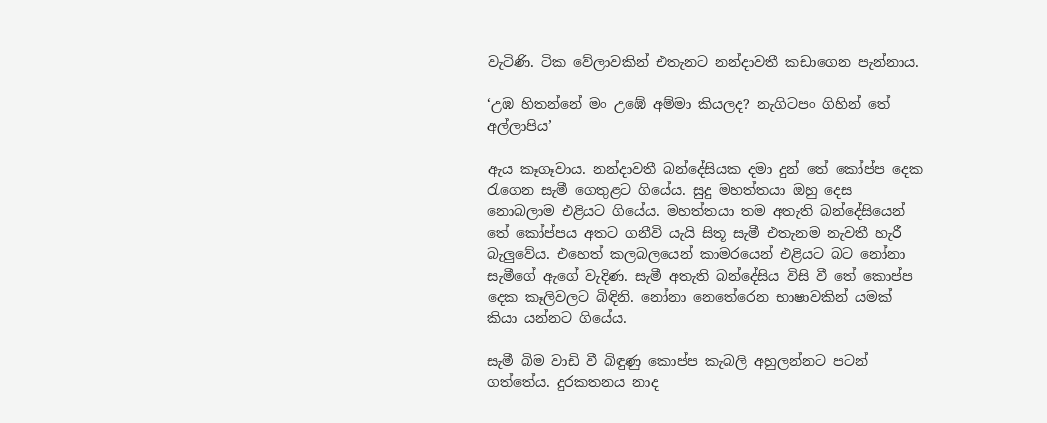වැටිණි. ටික වේලාවකින් එතැනට නන්දාවතී කඩාගෙන පැන්නාය.

‘උඹ හිතන්නේ මං උඹේ අම්මා කියලද? නැගිටපං ගිහින් තේ අල්ලාපිය’

ඇය කෑගෑවාය. නන්දාවතී බන්දේසියක දමා දුන් තේ කෝප්ප දෙක රැගෙන සැමී ගෙතුළට ගියේය. සුදු මහත්තයා ඔහු දෙස නොබලාම එළියට ගියේය. මහත්තයා තම අතැති බන්දේසියෙන් තේ කෝප්පය අතට ගනීවි යැයි සිතූ සැමී එතැනම නැවතී හැරී බැලුවේය. එහෙත් කලබලයෙන් කාමරයෙන් එළියට බට නෝනා සැමීගේ ඇගේ වැදිණ. සැමී අතැති බන්දේසිය විසි වී තේ කොප්ප දෙක කෑලිවලට බිඳිනි. නෝනා නෙතේරෙන භාෂාවකින් යමක් කියා යන්නට ගියේය.

සැමී බිම වාඩි වී බිඳුණු කොප්ප කැබලි අහුලන්නට පටන් ගත්තේය. දුරකතනය නාද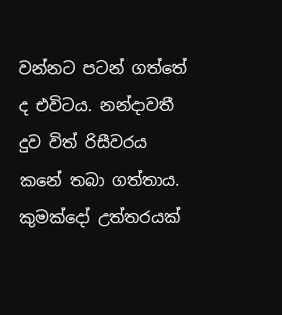වන්නට පටන් ගත්තේ ද එවිටය. නන්දාවතී දුව විත් රිසීවරය කනේ තබා ගත්තාය. කුමක්දෝ උත්තරයක්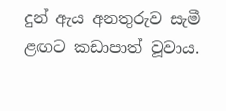දුන් ඇය අනතුරුව සැමී ළඟට කඩාපාත් වූවාය.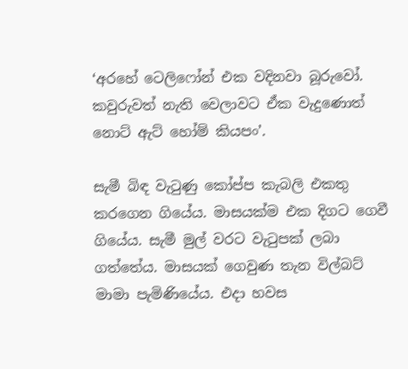‘අරහේ ටෙලිෆෝන් එක වදිනවා බූරුවෝ. කවුරුවත් නැති වෙලාවට ඒක වැදුණොත් නොට් ඇට් හෝම් කියපං’.

සැමී බිඳ වැටුණු කෝප්ප කැබලි එකතු කරගෙන ගියේය. මාසයක්ම එක දිගට ගෙවී ගියේය. සැමී මුල් වරට වැටුපක් ලබා ගත්තේය. මාසයක් ගෙවුණ තැන විල්බට් මාමා පැමිණියේය. එදා හවස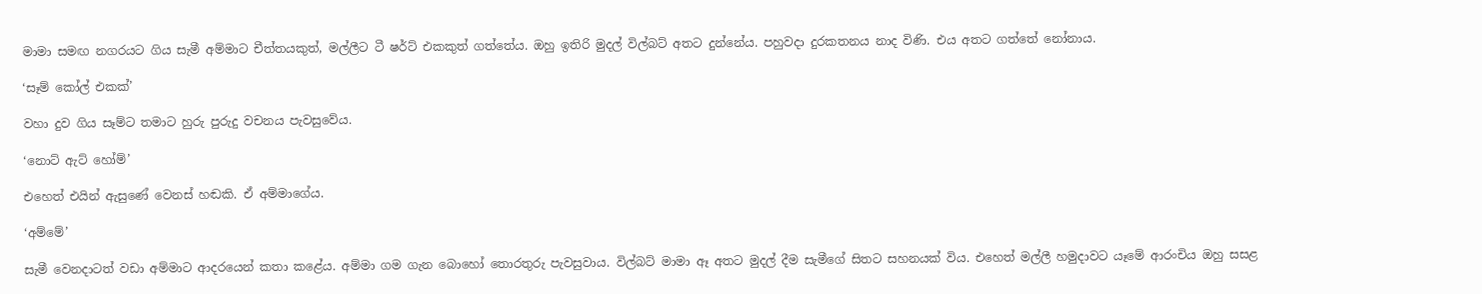මාමා සමඟ නගරයට ගිය සැමී අම්මාට චීත්තයකුත්, මල්ලීට ටී ෂර්ට් එකකුත් ගත්තේය. ඔහු ඉතිරි මුදල් විල්බට් අතට දුන්නේය. පහුවදා දුරකතනය නාද විණි. එය අතට ගත්තේ නෝනාය.

‘සෑම් කෝල් එකක්’

වහා දුව ගිය සෑම්ට තමාට හුරු පුරුදු වචනය පැවසුවේය.

‘නොට් ඇට් හෝම්’

එහෙත් එයින් ඇසුණේ වෙනස් හඬකි. ඒ අම්මාගේය.

‘අම්මේ’

සැමී වෙනදාටත් වඩා අම්මාට ආදරයෙන් කතා කළේය. අම්මා ගම ගැන බොහෝ තොරතුරු පැවසුවාය. විල්බට් මාමා ඈ අතට මුදල් දීම සැමීගේ සිතට සහනයක් විය. එහෙත් මල්ලී හමුදාවට යෑමේ ආරංචිය ඔහු සසළ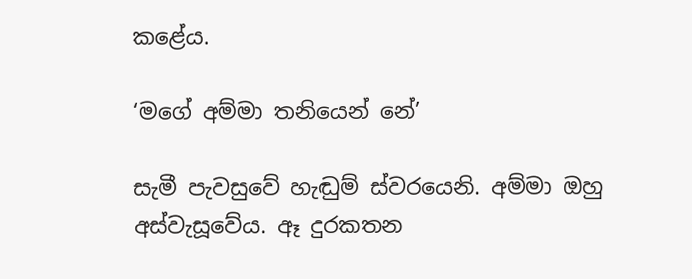කළේය.

‘මගේ අම්මා තනියෙන් නේ’

සැමී පැවසුවේ හැඬුම් ස්වරයෙනි. අම්මා ඔහු අස්වැසූවේය. ඈ දුරකතන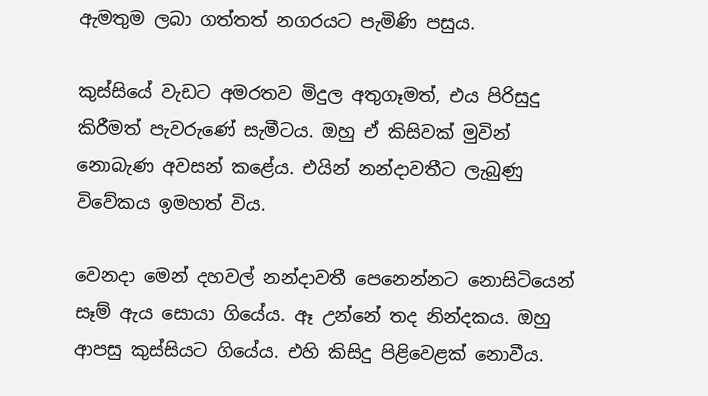ඇමතුම ලබා ගත්තත් නගරයට පැමිණි පසුය.

කුස්සියේ වැඩට අමරතව මිදුල අතුගෑමත්, එය පිරිසුදු කිරීමත් පැවරුණේ සැමීටය. ඔහු ඒ කිසිවක් මුවින් නොබැණ අවසන් කළේය. එයින් නන්දාවතීට ලැබුණු විවේකය ඉමහත් විය.

වෙනදා මෙන් දහවල් නන්දාවතී පෙනෙන්නට නොසිටියෙන් සෑම් ඇය සොයා ගියේය. ඈ උන්නේ තද නින්දකය. ඔහු ආපසු කුස්සියට ගියේය. එහි කිසිදු පිළිවෙළක් නොවීය.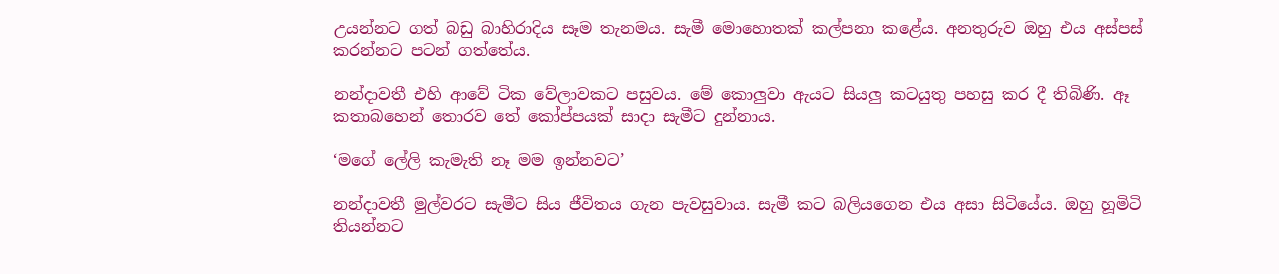උයන්නට ගත් බඩු බාහිරාදිය සෑම තැනමය. සැමී මොහොතක් කල්පනා කළේය. අනතුරුව ඔහු එය අස්පස් කරන්නට පටන් ගත්තේය.

නන්දාවතී එහි ආවේ ටික වේලාවකට පසුවය. මේ කොලුවා ඇයට සියලු කටයුතු පහසු කර දී තිබිණි. ඈ කතාබහෙන් තොරව තේ කෝප්පයක් සාදා සැමීට දුන්නාය.

‘මගේ ලේලි කැමැති නෑ මම ඉන්නවට’

නන්දාවතී මුල්වරට සැමීට සිය ජීවිතය ගැන පැවසුවාය. සැමී කට බලියගෙන එය අසා සිටියේය. ඔහු හූමිටි තියන්නට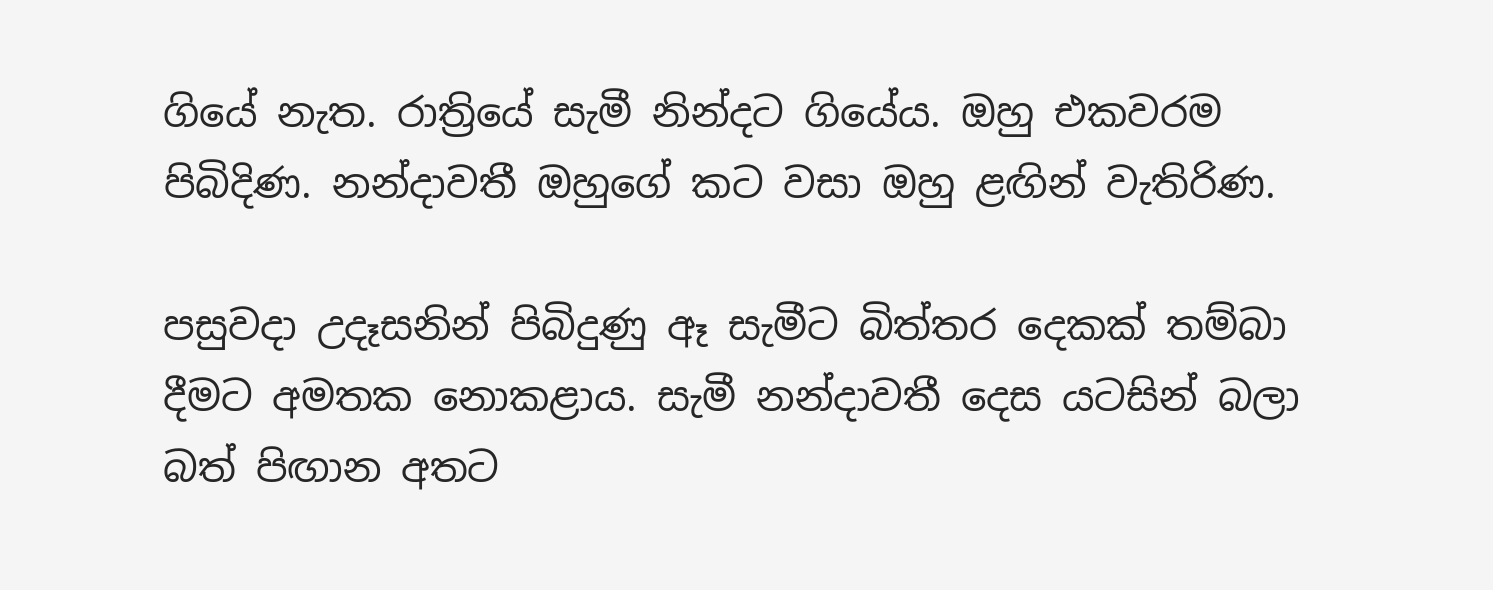ගියේ නැත. රාත්‍රියේ සැමී නින්දට ගියේය. ඔහු එකවරම පිබිදිණ. නන්දාවතී ඔහුගේ කට වසා ඔහු ළඟින් වැතිරිණ.

පසුවදා උදෑසනින් පිබිදුණු ඈ සැමීට බිත්තර දෙකක් තම්බා දීමට අමතක නොකළාය. සැමී නන්දාවතී දෙස යටසින් බලා බත් පිඟාන අතට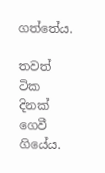ගත්තේය.

තවත් ටික දිනක් ගෙවී ගියේය.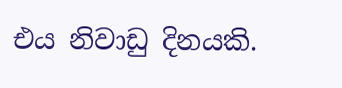එය නිවාඩු දිනයකි.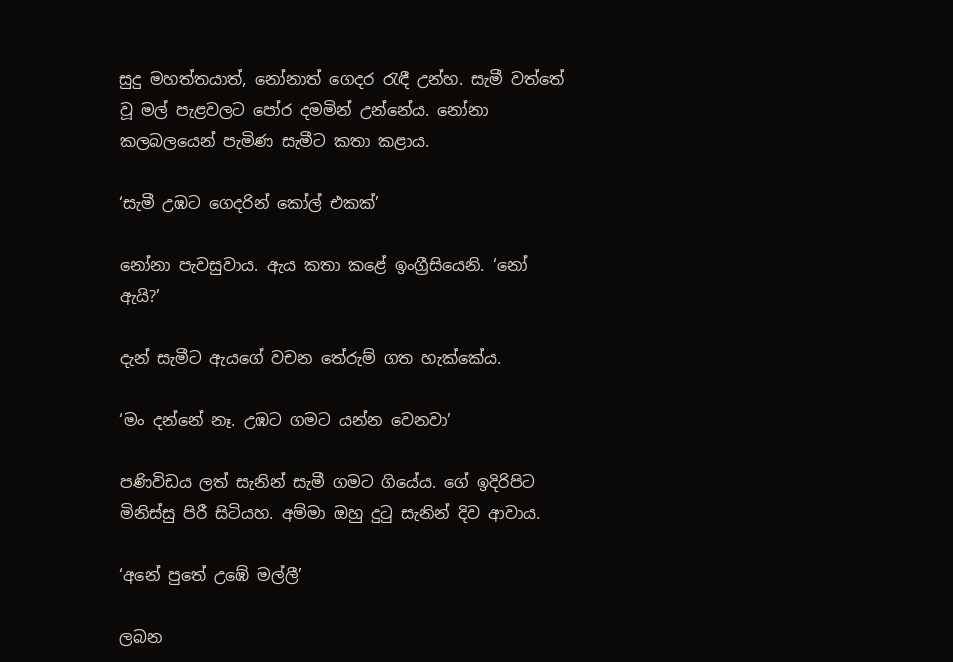සුදු මහත්තයාත්, නෝනාත් ගෙදර රැඳී උන්හ. සැමී වත්තේ වූ මල් පැළවලට පෝර දමමින් උන්නේය. නෝනා කලබලයෙන් පැමිණ සැමීට කතා කළාය.

‘සැමී උඹට ගෙදරින් කෝල් එකක්’

නෝනා පැවසුවාය. ඇය කතා කළේ ඉංග්‍රීසියෙනි. ‘නෝ ඇයි?’

දැන් සැමීට ඇයගේ වචන තේරුම් ගත හැක්කේය.

‘මං දන්නේ නෑ. උඹට ගමට යන්න වෙනවා’

පණිවිඩය ලත් සැනින් සැමී ගමට ගියේය. ගේ ඉදිරිපිට මිනිස්සු පිරී සිටියහ. අම්මා ඔහු දුටු සැනින් දිව ආවාය.

‘අනේ පුතේ උඹේ මල්ලී’

ලබන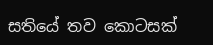සතියේ තව කොටසක්